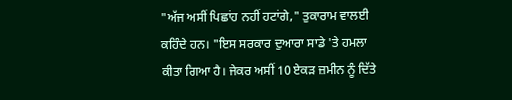"ਅੱਜ ਅਸੀਂ ਪਿਛਾਂਹ ਨਹੀਂ ਹਟਾਂਗੇ," ਤੁਕਾਰਾਮ ਵਾਲਈ ਕਹਿੰਦੇ ਹਨ। "ਇਸ ਸਰਕਾਰ ਦੁਆਰਾ ਸਾਡੇ 'ਤੇ ਹਮਲਾ ਕੀਤਾ ਗਿਆ ਹੈ। ਜੇਕਰ ਅਸੀਂ 10 ਏਕੜ ਜ਼ਮੀਨ ਨੂੰ ਦਿੱਤੇ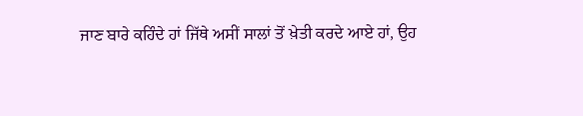ਜਾਣ ਬਾਰੇ ਕਹਿੰਦੇ ਹਾਂ ਜਿੱਥੇ ਅਸੀਂ ਸਾਲਾਂ ਤੋਂ ਖ਼ੇਤੀ ਕਰਦੇ ਆਏ ਹਾਂ, ਉਹ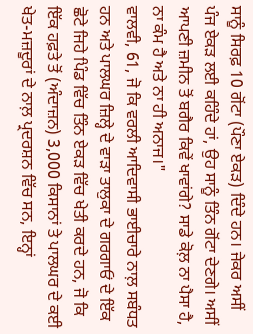ਸਾਨੂੰ ਸਿਰਫ਼ 10 ਗੋਂਟਾ (ਪੌਣਾ ਏਕੜ) ਦਿੰਦੇ ਹਨ। ਜੇਕਰ ਅਸੀਂ ਪੰਜ ਏਕੜ ਲਈ ਕਹਿੰਦੇ ਹਾਂ, ਉਹ ਸਾਨੂੰ ਤਿੰਨ ਗੋਂਟਾ ਦੇਣਗੇ। ਅਸੀਂ ਆਪਣੀ ਜ਼ਮੀਨ ਤੋਂ ਬਗੈਰ ਕਿਵੇਂ ਖਾਵਾਂਗੇ? ਸਾਡੇ ਕੋਲ਼ ਨਾ ਪੈਸਾ ਹੈ, ਨਾ ਕੰਮ ਹੈ ਅਤੇ ਨਾ ਹੀ ਅਨਾਜ।"
ਵਾਲਵੀ, 61, ਜੋ ਕਿ ਵਰਲੀ ਆਦਿਵਾਸੀ ਭਾਈਚਾਰੇ ਨਾਲ਼ ਸਬੰਧਤ ਹਨ ਅਤੇ ਪਾਲਘਰ ਜ਼ਿਲ੍ਹੇ ਦੇ ਵਾੜਾ ਤਾਲੁਕਾ ਦੇ ਗਰਗਾਓਂ ਦੇ ਇੱਕ ਛੋਟੇ ਜਿਹੇ ਪਿੰਡ ਵਿੱਚ ਤਿੰਨ ਏਕੜ ਵਿੱਚ ਖੇਤੀ ਕਰਦੇ ਹਨ, ਜੋ ਕਿ ਇੱਕ ਹਫ਼ਤੇ ਤੋਂ (ਅੰਦਾਜ਼ਨ) 3,000 ਕਿਸਾਨਾਂ ਤੇ ਪਾਲਘਰ ਦੇ ਕਈ ਖੇਤ-ਮਜ਼ਦੂਰਾਂ ਦੇ ਨਾਲ਼ ਪ੍ਰਦਰਸ਼ਨ ਵਿੱਚ ਸਨ, ਇਨ੍ਹਾਂ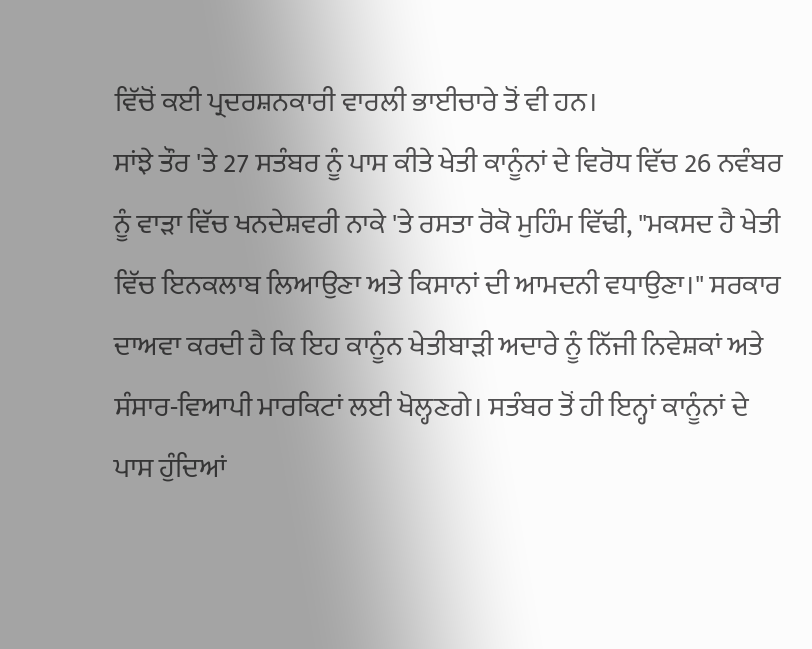ਵਿੱਚੋਂ ਕਈ ਪ੍ਰਦਰਸ਼ਨਕਾਰੀ ਵਾਰਲੀ ਭਾਈਚਾਰੇ ਤੋਂ ਵੀ ਹਨ।
ਸਾਂਝੇ ਤੌਰ 'ਤੇ 27 ਸਤੰਬਰ ਨੂੰ ਪਾਸ ਕੀਤੇ ਖੇਤੀ ਕਾਨੂੰਨਾਂ ਦੇ ਵਿਰੋਧ ਵਿੱਚ 26 ਨਵੰਬਰ ਨੂੰ ਵਾੜਾ ਵਿੱਚ ਖਨਦੇਸ਼ਵਰੀ ਨਾਕੇ 'ਤੇ ਰਸਤਾ ਰੋਕੋ ਮੁਹਿੰਮ ਵਿੱਢੀ, "ਮਕਸਦ ਹੈ ਖੇਤੀ ਵਿੱਚ ਇਨਕਲਾਬ ਲਿਆਉਣਾ ਅਤੇ ਕਿਸਾਨਾਂ ਦੀ ਆਮਦਨੀ ਵਧਾਉਣਾ।" ਸਰਕਾਰ ਦਾਅਵਾ ਕਰਦੀ ਹੈ ਕਿ ਇਹ ਕਾਨੂੰਨ ਖੇਤੀਬਾੜੀ ਅਦਾਰੇ ਨੂੰ ਨਿੱਜੀ ਨਿਵੇਸ਼ਕਾਂ ਅਤੇ ਸੰਸਾਰ-ਵਿਆਪੀ ਮਾਰਕਿਟਾਂ ਲਈ ਖੋਲ੍ਹਣਗੇ। ਸਤੰਬਰ ਤੋਂ ਹੀ ਇਨ੍ਹਾਂ ਕਾਨੂੰਨਾਂ ਦੇ ਪਾਸ ਹੁੰਦਿਆਂ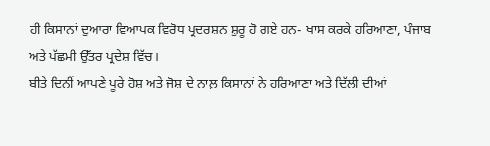ਹੀ ਕਿਸਾਨਾਂ ਦੁਆਰਾ ਵਿਆਪਕ ਵਿਰੋਧ ਪ੍ਰਦਰਸ਼ਨ ਸ਼ੁਰੂ ਹੋ ਗਏ ਹਨ- ਖਾਸ ਕਰਕੇ ਹਰਿਆਣਾ, ਪੰਜਾਬ ਅਤੇ ਪੱਛਮੀ ਉੱਤਰ ਪ੍ਰਦੇਸ਼ ਵਿੱਚ।
ਬੀਤੇ ਦਿਨੀਂ ਆਪਣੇ ਪੂਰੇ ਹੋਸ਼ ਅਤੇ ਜੋਸ਼ ਦੇ ਨਾਲ਼ ਕਿਸਾਨਾਂ ਨੇ ਹਰਿਆਣਾ ਅਤੇ ਦਿੱਲੀ ਦੀਆਂ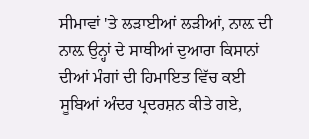ਸੀਮਾਵਾਂ 'ਤੇ ਲੜਾਈਆਂ ਲੜੀਆਂ, ਨਾਲ਼ ਦੀ ਨਾਲ਼ ਉਨ੍ਹਾਂ ਦੇ ਸਾਥੀਆਂ ਦੁਆਰਾ ਕਿਸਾਨਾਂ ਦੀਆਂ ਮੰਗਾਂ ਦੀ ਹਿਮਾਇਤ ਵਿੱਚ ਕਈ ਸੂਬਿਆਂ ਅੰਦਰ ਪ੍ਰਦਰਸ਼ਨ ਕੀਤੇ ਗਏ,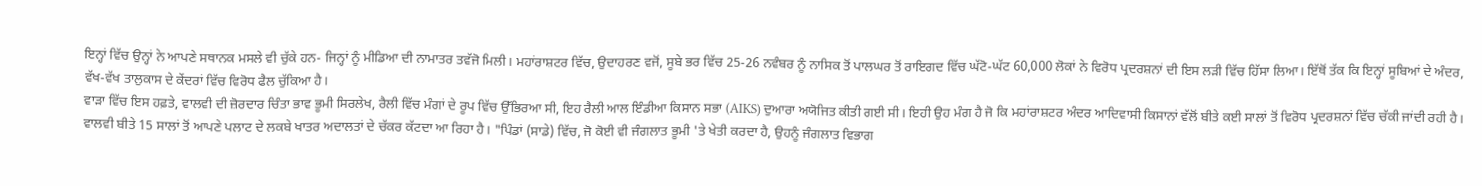ਇਨ੍ਹਾਂ ਵਿੱਚ ਉਨ੍ਹਾਂ ਨੇ ਆਪਣੇ ਸਥਾਨਕ ਮਸਲੇ ਵੀ ਚੁੱਕੇ ਹਨ- ਜਿਨ੍ਹਾਂ ਨੂੰ ਮੀਡਿਆ ਦੀ ਨਾਮਾਤਰ ਤਵੱਜੋ ਮਿਲੀ। ਮਹਾਂਰਾਸ਼ਟਰ ਵਿੱਚ, ਉਦਾਹਰਣ ਵਜੋਂ, ਸੂਬੇ ਭਰ ਵਿੱਚ 25-26 ਨਵੰਬਰ ਨੂੰ ਨਾਸਿਕ ਤੋਂ ਪਾਲਘਰ ਤੋਂ ਰਾਇਗਦ ਵਿੱਚ ਘੱਟੋ-ਘੱਟ 60,000 ਲੋਕਾਂ ਨੇ ਵਿਰੋਧ ਪ੍ਰਦਰਸ਼ਨਾਂ ਦੀ ਇਸ ਲੜੀ ਵਿੱਚ ਹਿੱਸਾ ਲਿਆ। ਇੱਥੋਂ ਤੱਕ ਕਿ ਇਨ੍ਹਾਂ ਸੂਬਿਆਂ ਦੇ ਅੰਦਰ, ਵੱਖ-ਵੱਖ ਤਾਲੁਕਾਸ ਦੇ ਕੇਂਦਰਾਂ ਵਿੱਚ ਵਿਰੋਧ ਫੈਲ ਚੁੱਕਿਆ ਹੈ।
ਵਾੜਾ ਵਿੱਚ ਇਸ ਹਫ਼ਤੇ, ਵਾਲਵੀ ਦੀ ਜ਼ੋਰਦਾਰ ਚਿੰਤਾ ਭਾਵ ਭੂਮੀ ਸਿਰਲੇਖ, ਰੈਲੀ ਵਿੱਚ ਮੰਗਾਂ ਦੇ ਰੂਪ ਵਿੱਚ ਉੱਭਿਰਆ ਸੀ, ਇਹ ਰੈਲੀ ਆਲ ਇੰਡੀਆ ਕਿਸਾਨ ਸਭਾ (AIKS) ਦੁਆਰਾ ਅਯੋਜਿਤ ਕੀਤੀ ਗਈ ਸੀ। ਇਹੀ ਉਹ ਮੰਗ ਹੈ ਜੋ ਕਿ ਮਹਾਂਰਾਸ਼ਟਰ ਅੰਦਰ ਆਦਿਵਾਸੀ ਕਿਸਾਨਾਂ ਵੱਲੋਂ ਬੀਤੇ ਕਈ ਸਾਲਾਂ ਤੋਂ ਵਿਰੋਧ ਪ੍ਰਦਰਸ਼ਨਾਂ ਵਿੱਚ ਚੱਕੀ ਜਾਂਦੀ ਰਹੀ ਹੈ। ਵਾਲਵੀ ਬੀਤੇ 15 ਸਾਲਾਂ ਤੋਂ ਆਪਣੇ ਪਲਾਟ ਦੇ ਲਕਬੇ ਖਾਤਰ ਅਦਾਲਤਾਂ ਦੇ ਚੱਕਰ ਕੱਟਦਾ ਆ ਰਿਹਾ ਹੈ। "ਪਿੰਡਾਂ (ਸਾਡੇ) ਵਿੱਚ, ਜੋ ਕੋਈ ਵੀ ਜੰਗਲਾਤ ਭੂਮੀ 'ਤੇ ਖੇਤੀ ਕਰਦਾ ਹੈ, ਉਹਨੂੰ ਜੰਗਲਾਤ ਵਿਭਾਗ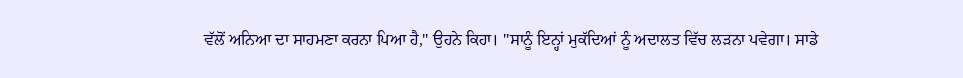ਵੱਲੋਂ ਅਨਿਆ ਦਾ ਸਾਹਮਣਾ ਕਰਨਾ ਪਿਆ ਹੈ," ਉਹਨੇ ਕਿਹਾ। "ਸਾਨੂੰ ਇਨ੍ਹਾਂ ਮੁਕੱਦਿਆਂ ਨੂੰ ਅਦਾਲਤ ਵਿੱਚ ਲੜਨਾ ਪਵੇਗਾ। ਸਾਡੇ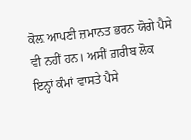ਕੋਲ਼ ਆਪਣੀ ਜ਼ਮਾਨਤ ਭਰਨ ਯੋਗੇ ਪੈਸੇ ਵੀ ਨਹੀਂ ਹਨ। ਅਸੀਂ ਗ਼ਰੀਬ ਲੋਕ ਇਨ੍ਹਾਂ ਕੰਮਾਂ ਵਾਸਤੇ ਪੈਸੇ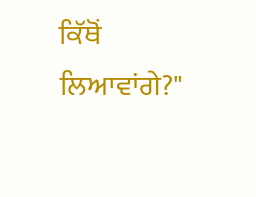ਕਿੱਥੋਂ ਲਿਆਵਾਂਗੇ?"